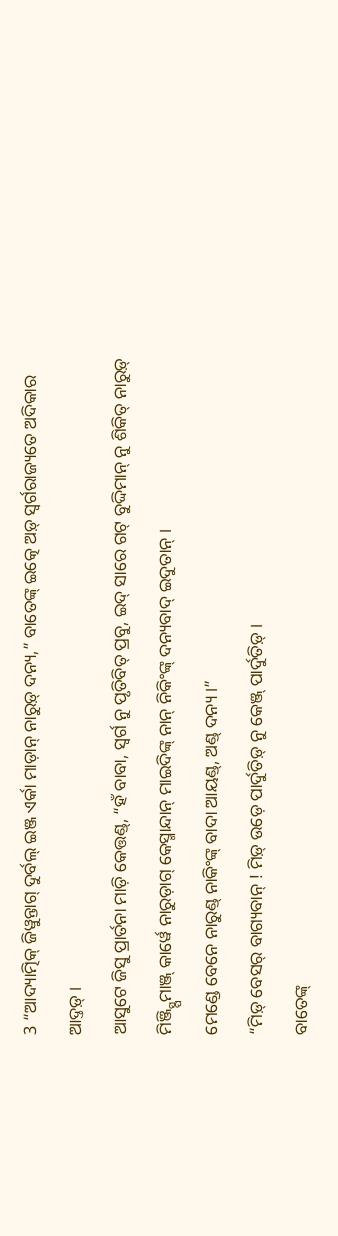3 “ଆଦ୍ୟାତ୍ମିକ୍ ଜିୱୁନ୍ତାଗ୍ ଦୁର୍ବଲ୍ ଇଞ୍ଜ ଏର୍କା ମାଡ଼ାନ୍ ନାରୁଡ଼୍ ଦନ୍ୟ,” ବାତେଙ୍କ୍ ଇତ୍କେ ଅଡ଼୍ ସ୍ୱର୍ଗରାଜ୍ୟତେ ଅଦିକାର ଆଦ୍ତଡ଼୍ ।
ଆସୁଟେ ଜିସୁ ପ୍ରାର୍ତନା ମାଡ଼ି କେତ୍ତଣ୍ଡ୍, “ହଁ ବାବା, ସ୍ୱର୍ଗ ନୁ ପୃତିବିତ୍ ପ୍ରବୁ, ଇଦ୍ ସାରେ ଗଟ୍ ବୁଦ୍ଦିମାନ୍ ନୁ ଶିକିତ୍ ନାରୁଡ଼୍ ମିଞ୍ଜ୍ସ୍ପିମାଞ୍ଜ୍ କାର୍ୱେ ନାରୁଡ଼ାଗ୍ କେସ୍ମାନ୍ଦାନ୍ ମାଇଦିଙ୍କ୍ ନାନ୍ ନିକିଂଙ୍କ୍ ଦନ୍ୟବାଦ୍ ଇଦୁତାନ୍ ।
ମେଣ୍ଡେ ବେନେ ନାରୁଣ୍ଡ୍ ନାକିଂଙ୍କ୍ ବାଦା ଆୟଣ୍ଡ୍, ଅଣ୍ଡ୍ ଦନ୍ୟ ।”
“ମିଡ଼୍ ବେସର୍ ବାଗ୍ୟବାନ୍ ! ମିଡ଼୍ ଉଡ଼େ ପାର୍ଦୁତିଡ଼୍ ନୁ କେଞ୍ଜ୍ ପାର୍ଦୁତିଡ଼୍ ।
ବାତେଙ୍କ୍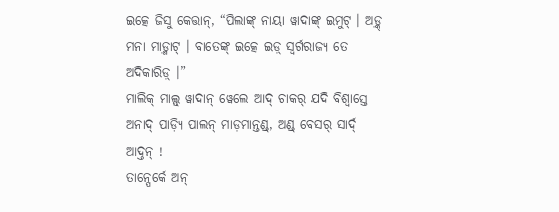ଇତ୍କେ ଜିସୁ କେତ୍ତାନ୍, “ପିଲାଙ୍କ୍ ନାୟା ୱାଦାଙ୍କ୍ ଇମୁଟ୍ । ଅଡ଼୍କ୍ ମନା ମାଡ଼୍ମାଟ୍ । ବାତେଙ୍କ୍ ଇତ୍କେ ଇଡ଼୍ ସ୍ୱର୍ଗରାଜ୍ୟ ତେ ଅଦିକାରିଡ଼୍ ।”
ମାଲିକ୍ ମାଲ୍ସ୍ ୱାଦାନ୍ ୱେଲେ ଆଦ୍ ଚାକର୍ ଯଦି ବିଶ୍ୱାସ୍ତେ ଅନାଦ୍ ପାଡ଼୍ୟି ପାଲନ୍ ମାଡ଼ମାନ୍ତଣ୍ଡ୍, ଅଣ୍ଡ୍ ବେସର୍ ସାର୍ଦ୍ ଆଦ୍ତନ୍ !
ତାନ୍ପେର୍କେ ଅନ୍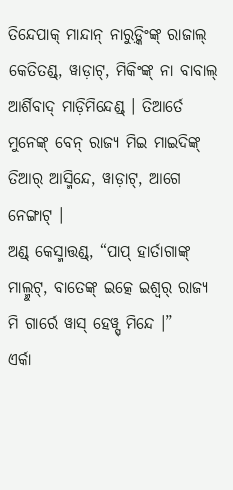ତିନ୍ଦେପାକ୍ ମାନ୍ଦାନ୍ ନାରୁଡ଼୍କିଂଙ୍କ୍ ରାଜାଲ୍ କେତିତଣ୍ଡ୍, ୱାଡ଼ାଟ୍, ମିକିଂଙ୍କ୍ ନା ବାବାଲ୍ ଆର୍ଶିବାଦ୍ ମାଡ଼ିମିନ୍ଦେଣ୍ଡ୍ । ତିଆର୍ତେ ମୁନେଙ୍କ୍ ବେନ୍ ରାଜ୍ୟ ମିଇ ମାଇଦିଙ୍କ୍ ତିଆର୍ ଆସ୍ମିନ୍ଦେ, ୱାଡ଼ାଟ୍, ଆଗେ ନେଙ୍ଗାଟ୍ ।
ଅଣ୍ଡ୍ କେସ୍ମାତ୍ତଣ୍ଡ୍, “ପାପ୍ ହାର୍ତାଗାଙ୍କ୍ ମାଲ୍ମୁଟ୍, ବାତେଙ୍କ୍ ଇତ୍କେ ଇଶ୍ୱର୍ ରାଜ୍ୟ ମି ଗାର୍ରେ ୱାସ୍ ହେୱ୍ସ୍ ମିନ୍ଦେ ।”
ଏର୍କା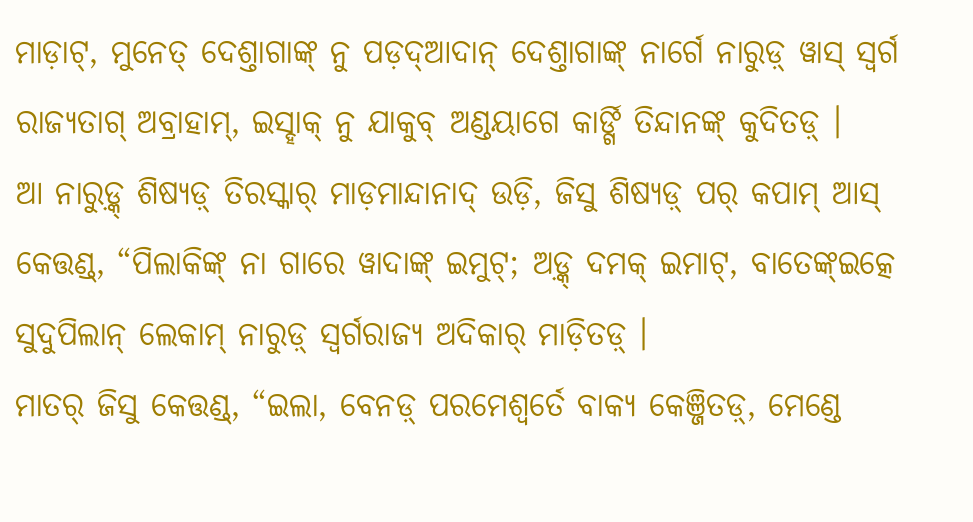ମାଡ଼ାଟ୍, ମୁନେତ୍ ଦେଶ୍ତାଗାଙ୍କ୍ ନୁ ପଡ଼ଦ୍ଆଦାନ୍ ଦେଶ୍ତାଗାଙ୍କ୍ ନାର୍ଗେ ନାରୁଡ଼୍ ୱାସ୍ ସ୍ୱର୍ଗ ରାଜ୍ୟତାଗ୍ ଅବ୍ରାହାମ୍, ଇସ୍ହାକ୍ ନୁ ଯାକୁବ୍ ଅଣ୍ଡୟାଗେ କାର୍ଙ୍ଗି ତିନ୍ଦାନଙ୍କ୍ କୁଦିତଡ଼୍ ।
ଆ ନାରୁଡ଼୍କ୍ ଶିଷ୍ୟଡ଼୍ ତିରସ୍କାର୍ ମାଡ଼ମାନ୍ଦାନାଦ୍ ଉଡ଼ି, ଜିସୁ ଶିଷ୍ୟଡ଼୍ ପର୍ କପାମ୍ ଆସ୍ କେତ୍ତଣ୍ଡ୍, “ପିଲାକିଙ୍କ୍ ନା ଗାରେ ୱାଦାଙ୍କ୍ ଇମୁଟ୍; ଅଡ଼୍କ୍ ଦମକ୍ ଇମାଟ୍, ବାତେଙ୍କ୍ଇତ୍କେ ସୁଦୁପିଲାନ୍ ଲେକାମ୍ ନାରୁଡ଼୍ ସ୍ୱର୍ଗରାଜ୍ୟ ଅଦିକାର୍ ମାଡ଼ିତଡ଼୍ ।
ମାତର୍ ଜିସୁ କେତ୍ତଣ୍ଡ୍, “ଇଲା, ବେନଡ଼୍ ପରମେଶ୍ୱର୍ତେ ବାକ୍ୟ କେଞ୍ଜିତଡ଼୍, ମେଣ୍ଡେ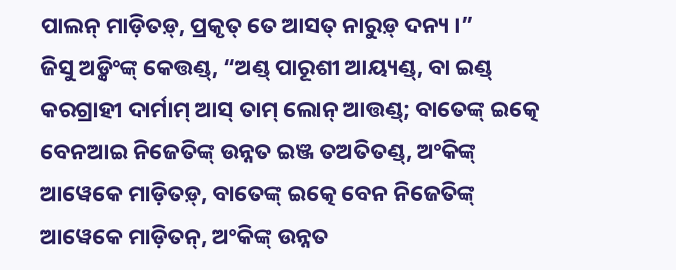ପାଲନ୍ ମାଡ଼ିତଡ଼୍, ପ୍ରକୃତ୍ ତେ ଆସତ୍ ନାରୁଡ଼୍ ଦନ୍ୟ ।”
ଜିସୁ ଅଡ଼୍କିଂଙ୍କ୍ କେତ୍ତଣ୍ଡ୍, “ଅଣ୍ଡ୍ ପାରୂଶୀ ଆୟ୍ୟଣ୍ଡ୍, ବା ଇଣ୍ଡ୍ କରଗ୍ରାହୀ ଦାର୍ମାମ୍ ଆସ୍ ତାମ୍ ଲୋନ୍ ଆତ୍ତଣ୍ଡ୍; ବାତେଙ୍କ୍ ଇତ୍କେ ବେନଆଇ ନିଜେତିଙ୍କ୍ ଉନ୍ନତ ଇଞ୍ଜ ତଅତିତଣ୍ଡ୍, ଅଂକିଙ୍କ୍ ଆୱେକେ ମାଡ଼ିତଡ଼୍, ବାତେଙ୍କ୍ ଇତ୍କେ ବେନ ନିଜେତିଙ୍କ୍ ଆୱେକେ ମାଡ଼ିତନ୍, ଅଂକିଙ୍କ୍ ଉନ୍ନତ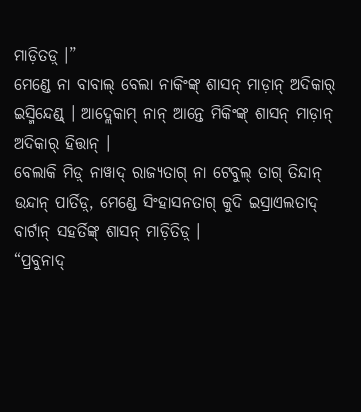ମାଡ଼ିତଡ଼୍ ।”
ମେଣ୍ଡେ ନା ବାବାଲ୍ ବେଲା ନାକିଂଙ୍କ୍ ଶାସନ୍ ମାଡ଼ାନ୍ ଅଦିକାର୍ ଇସ୍ମିନ୍ଦେଣ୍ଡ୍ । ଆଦ୍ଲେକାମ୍ ନାନ୍ ଆନ୍ତେ ମିକିଂଙ୍କ୍ ଶାସନ୍ ମାଡ଼ାନ୍ ଅଦିକାର୍ ହିତ୍ତାନ୍ ।
ବେଲାକି ମିଡ଼୍ ନାୱାଦ୍ ରାଜ୍ୟତାଗ୍ ନା ଟେବୁଲ୍ ତାଗ୍ ତିନ୍ଦାନ୍ ଉନ୍ଦାନ୍ ପାର୍ତିଡ଼୍, ମେଣ୍ଡେ ସିଂହାସନତାଗ୍ କୁଦି ଇସ୍ରାଏଲତାଦ୍ ବାର୍ଟାନ୍ ସହର୍ତିଙ୍କ୍ ଶାସନ୍ ମାଡ଼ିତିଡ଼୍ ।
“ପ୍ରବୁନାଦ୍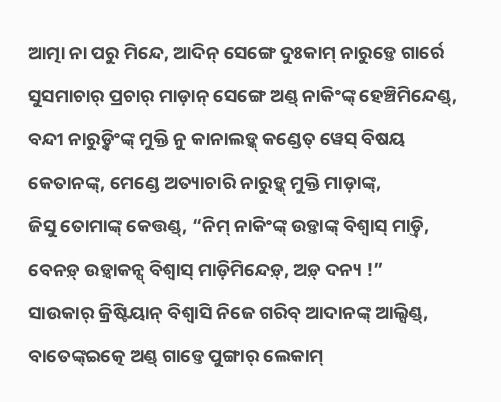ଆତ୍ମା ନା ପରୁ ମିନ୍ଦେ, ଆଦିନ୍ ସେଙ୍ଗେ ଦୁଃକାମ୍ ନାରୁଡ଼୍ତେ ଗାର୍ରେ ସୁସମାଚାର୍ ପ୍ରଚାର୍ ମାଡ଼ାନ୍ ସେଙ୍ଗେ ଅଣ୍ଡ୍ ନାକିଂଙ୍କ୍ ହେଞ୍ଚିମିନ୍ଦେଣ୍ଡ୍, ବନ୍ଦୀ ନାରୁଡ଼୍କିଂଙ୍କ୍ ମୁକ୍ତି ନୁ କାନାଲଡ଼୍କ୍ କଣ୍ଡେତ୍ ୱେସ୍ ବିଷୟ କେତାନଙ୍କ୍, ମେଣ୍ଡେ ଅତ୍ୟାଚାରି ନାରୁଡ଼୍କ୍ ମୁକ୍ତି ମାଡ଼ାଙ୍କ୍,
ଜିସୁ ତୋମାଙ୍କ୍ କେତ୍ତଣ୍ଡ୍, “ନିମ୍ ନାକିଂଙ୍କ୍ ଉଡ଼୍ତାଙ୍କ୍ ବିଶ୍ୱାସ୍ ମାଡ଼୍ତି, ବେନଡ଼୍ ଉଡ଼୍ୱାକନ୍ସ୍ ବିଶ୍ୱାସ୍ ମାଡ଼ିମିନ୍ଦେଡ଼୍, ଅଡ଼୍ ଦନ୍ୟ !”
ସାଉକାର୍ କ୍ରିଷ୍ଟିୟାନ୍ ବିଶ୍ୱାସି ନିଜେ ଗରିବ୍ ଆଦାନଙ୍କ୍ ଆଲ୍ସିଣ୍ଡ୍, ବାତେଙ୍କ୍ଇତ୍କେ ଅଣ୍ଡ୍ ଗାଡ୍ତେ ପୁଙ୍ଗାର୍ ଲେକାମ୍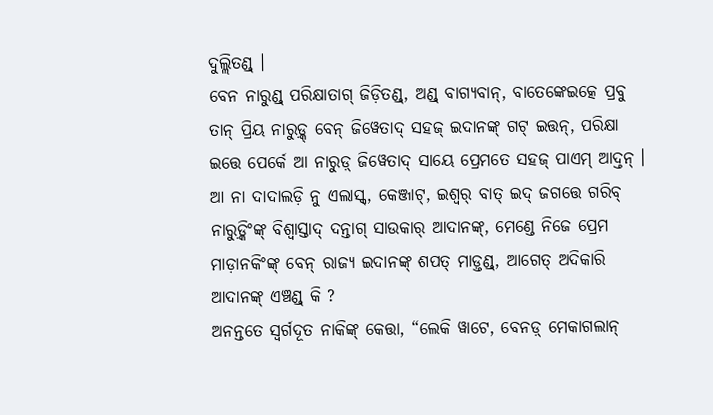ଦୁଲ୍ଲିତଣ୍ଡ୍ ।
ବେନ ନାରୁଣ୍ଡ୍ ପରିକ୍ଷାତାଗ୍ ଜିଡ଼ିତଣ୍ଡ୍, ଅଣ୍ଡ୍ ବାଗ୍ୟବାନ୍, ବାତେଙ୍କେଇତ୍କେ ପ୍ରବୁ ତାନ୍ ପ୍ରିୟ ନାରୁଡ଼୍କ୍ ବେନ୍ ଜିୱେତାଦ୍ ସହଜ୍ ଇଦାନଙ୍କ୍ ଗଟ୍ ଇତ୍ତନ୍, ପରିକ୍ଷା ଇତ୍ତେ ପେର୍କେ ଆ ନାରୁଡ଼୍ ଜିୱେତାଦ୍ ସାୟେ ପ୍ରେମତେ ସହଜ୍ ପାଏମ୍ ଆଦ୍ତନ୍ ।
ଆ ନା ଦାଦାଲଡ଼ି ନୁ ଏଲାସ୍କ୍, କେଞ୍ଜାଟ୍, ଇଶ୍ୱର୍ ବାତ୍ ଇଦ୍ ଜଗତ୍ତେ ଗରିବ୍ ନାରୁଡ଼୍କିଂଙ୍କ୍ ବିଶ୍ୱାସ୍ତାଦ୍ ଦନ୍ତାଗ୍ ସାଉକାର୍ ଆଦାନଙ୍କ୍, ମେଣ୍ଡେ ନିଜେ ପ୍ରେମ ମାଡ଼ାନକିଂଙ୍କ୍ ବେନ୍ ରାଜ୍ୟ ଇଦାନଙ୍କ୍ ଶପତ୍ ମାଡ଼୍ତଣ୍ଡ୍, ଆଗେତ୍ ଅଦିକାରି ଆଦାନଙ୍କ୍ ଏଞ୍ଚଣ୍ଡ୍ କି ?
ଅନନ୍ତତେ ସ୍ୱର୍ଗଦୂତ ନାକିଙ୍କ୍ କେତ୍ତା, “ଲେକି ୱାଟେ, ବେନଡ଼୍ ମେକାଗଲାନ୍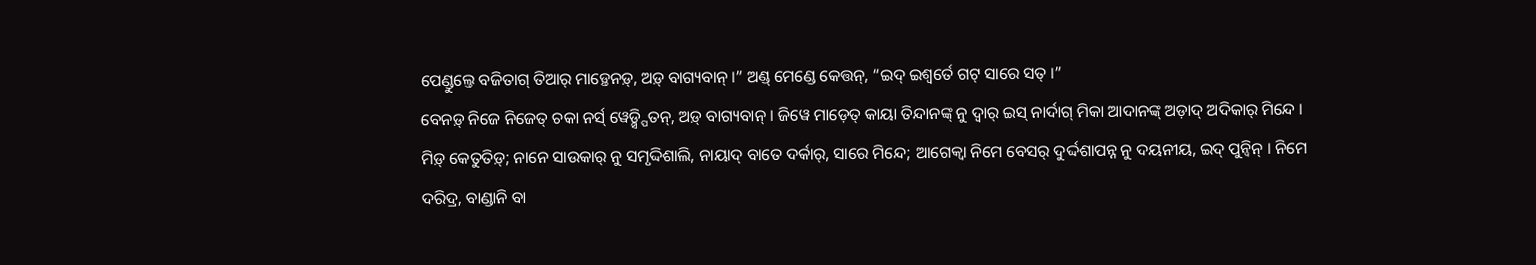ପେଣ୍ଡୁଲ୍ତେ ବଜିତାଗ୍ ତିଆର୍ ମାଡ଼୍ତେନଡ଼୍, ଅଡ଼୍ ବାଗ୍ୟବାନ୍ ।” ଅଣ୍ଡ୍ ମେଣ୍ଡେ କେତ୍ତନ୍, “ଇଦ୍ ଇଶ୍ୱର୍ତେ ଗଟ୍ ସାରେ ସତ୍ ।”
ବେନଡ଼୍ ନିଜେ ନିଜେତ୍ ଚକା ନର୍ସ୍ ୱେଡ଼୍ସ୍ପିତନ୍, ଅଡ଼୍ ବାଗ୍ୟବାନ୍ । ଜିୱେ ମାଡ଼େତ୍ କାୟା ତିନ୍ଦାନଙ୍କ୍ ନୁ ଦ୍ୱାର୍ ଇସ୍ ନାର୍ଦାଗ୍ ମିକା ଆଦାନଙ୍କ୍ ଅଡ଼ାଦ୍ ଅଦିକାର୍ ମିନ୍ଦେ ।
ମିଡ଼୍ କେତୁତିଡ଼୍; ନାନେ ସାଉକାର୍ ନୁ ସମୃଦ୍ଦିଶାଲି, ନାୟାଦ୍ ବାତେ ଦର୍କାର୍, ସାରେ ମିନ୍ଦେ; ଆଗେକ୍ବା ନିମେ ବେସର୍ ଦୁର୍ଦ୍ଦଶାପନ୍ନ ନୁ ଦୟନୀୟ, ଇଦ୍ ପୁନ୍ୱିନ୍ । ନିମେ ଦରିଦ୍ର, ବାଣ୍ଡାନି ବା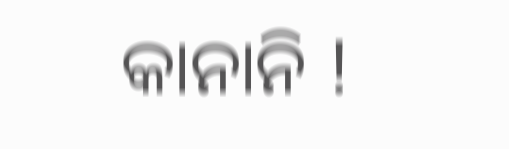କାନାନି !